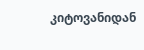კიტოვანიდან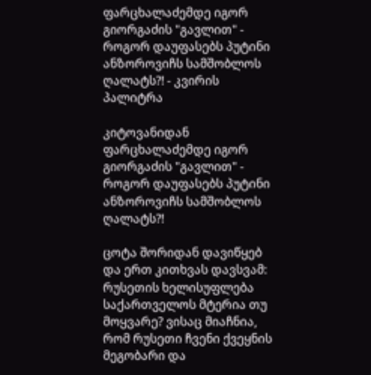ფარცხალაძემდე იგორ გიორგაძის "გავლით" - როგორ დაუფასებს პუტინი ანზოროვიჩს სამშობლოს ღალატს?! - კვირის პალიტრა

კიტოვანიდან ფარცხალაძემდე იგორ გიორგაძის "გავლით" - როგორ დაუფასებს პუტინი ანზოროვიჩს სამშობლოს ღალატს?!

ცოტა შორიდან დავიწყებ და ერთ კითხვას დავსვამ: რუსეთის ხელისუფლება საქართველოს მტერია თუ მოყვარე? ვისაც მიაჩნია, რომ რუსეთი ჩვენი ქვეყნის მეგობარი და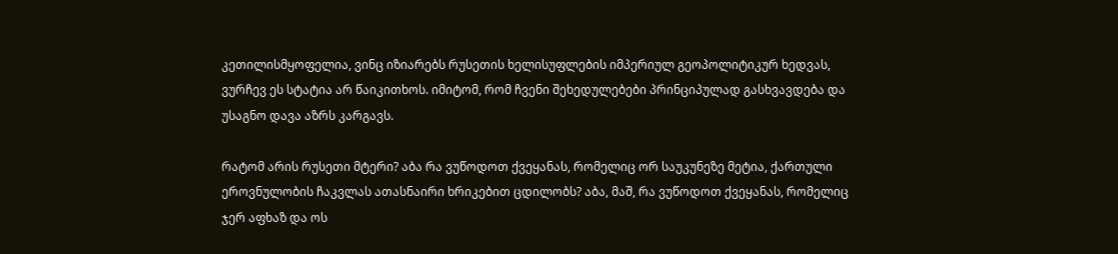კეთილისმყოფელია, ვინც იზიარებს რუსეთის ხელისუფლების იმპერიულ გეოპოლიტიკურ ხედვას, ვურჩევ ეს სტატია არ წაიკითხოს. იმიტომ, რომ ჩვენი შეხედულებები პრინციპულად გასხვავდება და უსაგნო დავა აზრს კარგავს.

რატომ არის რუსეთი მტერი? აბა რა ვუწოდოთ ქვეყანას, რომელიც ორ საუკუნეზე მეტია, ქართული ეროვნულობის ჩაკვლას ათასნაირი ხრიკებით ცდილობს? აბა, მაშ, რა ვუწოდოთ ქვეყანას, რომელიც ჯერ აფხაზ და ოს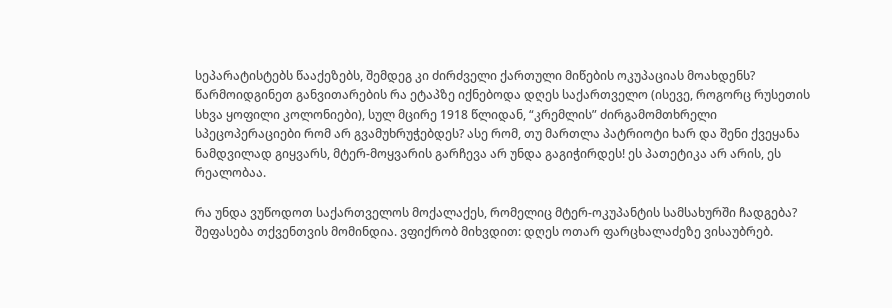სეპარატისტებს წააქეზებს, შემდეგ კი ძირძველი ქართული მიწების ოკუპაციას მოახდენს? წარმოიდგინეთ განვითარების რა ეტაპზე იქნებოდა დღეს საქართველო (ისევე, როგორც რუსეთის სხვა ყოფილი კოლონიები), სულ მცირე 1918 წლიდან, “კრემლის” ძირგამომთხრელი სპეცოპერაციები რომ არ გვამუხრუჭებდეს? ასე რომ, თუ მართლა პატრიოტი ხარ და შენი ქვეყანა ნამდვილად გიყვარს, მტერ-მოყვარის გარჩევა არ უნდა გაგიჭირდეს! ეს პათეტიკა არ არის, ეს რეალობაა.

რა უნდა ვუწოდოთ საქართველოს მოქალაქეს, რომელიც მტერ-ოკუპანტის სამსახურში ჩადგება? შეფასება თქვენთვის მომინდია. ვფიქრობ მიხვდით: დღეს ოთარ ფარცხალაძეზე ვისაუბრებ.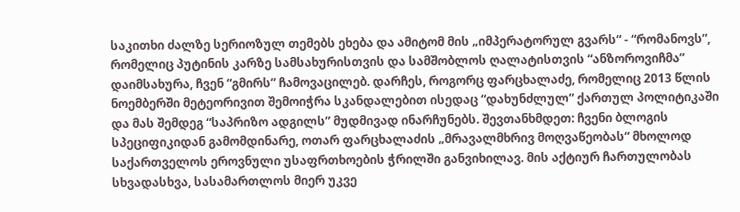საკითხი ძალზე სერიოზულ თემებს ეხება და ამიტომ მის „იმპერატორულ გვარს“ - “რომანოვს”, რომელიც პუტინის კარზე სამსახურისთვის და სამშობლოს ღალატისთვის “ანზოროვიჩმა” დაიმსახურა, ჩვენ “გმირს” ჩამოვაცილებ. დარჩეს, როგორც ფარცხალაძე, რომელიც 2013 წლის ნოემბერში მეტეორივით შემოიჭრა სკანდალებით ისედაც “დახუნძლულ” ქართულ პოლიტიკაში და მას შემდეგ “საპრიზო ადგილს” მუდმივად ინარჩუნებს. შევთანხმდეთ: ჩვენი ბლოგის სპეციფიკიდან გამომდინარე, ოთარ ფარცხალაძის „მრავალმხრივ მოღვაწეობას“ მხოლოდ საქართველოს ეროვნული უსაფრთხოების ჭრილში განვიხილავ. მის აქტიურ ჩართულობას სხვადასხვა, სასამართლოს მიერ უკვე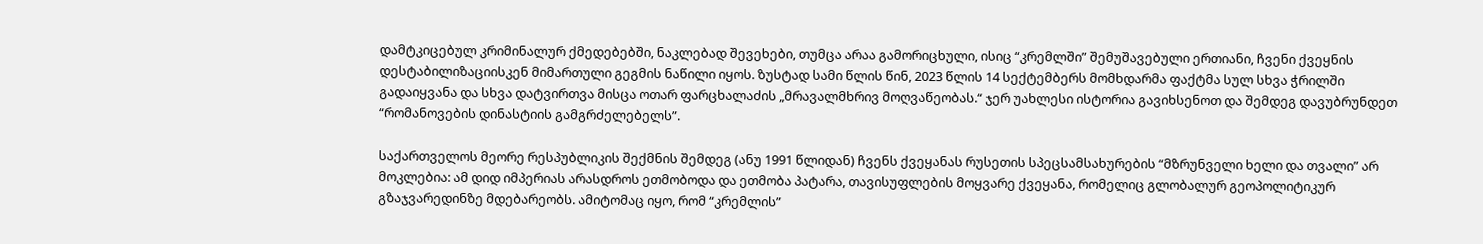დამტკიცებულ კრიმინალურ ქმედებებში, ნაკლებად შევეხები, თუმცა არაა გამორიცხული, ისიც “კრემლში” შემუშავებული ერთიანი, ჩვენი ქვეყნის დესტაბილიზაციისკენ მიმართული გეგმის ნაწილი იყოს. ზუსტად სამი წლის წინ, 2023 წლის 14 სექტემბერს მომხდარმა ფაქტმა სულ სხვა ჭრილში გადაიყვანა და სხვა დატვირთვა მისცა ოთარ ფარცხალაძის „მრავალმხრივ მოღვაწეობას.“ ჯერ უახლესი ისტორია გავიხსენოთ და შემდეგ დავუბრუნდეთ “რომანოვების დინასტიის გამგრძელებელს”.

საქართველოს მეორე რესპუბლიკის შექმნის შემდეგ (ანუ 1991 წლიდან) ჩვენს ქვეყანას რუსეთის სპეცსამსახურების “მზრუნველი ხელი და თვალი” არ მოკლებია: ამ დიდ იმპერიას არასდროს ეთმობოდა და ეთმობა პატარა, თავისუფლების მოყვარე ქვეყანა, რომელიც გლობალურ გეოპოლიტიკურ გზაჯვარედინზე მდებარეობს. ამიტომაც იყო, რომ “კრემლის”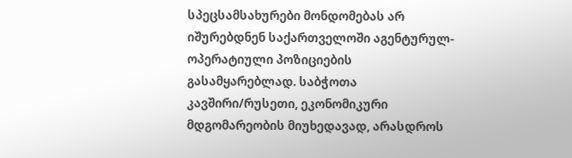სპეცსამსახურები მონდომებას არ იშურებდნენ საქართველოში აგენტურულ-ოპერატიული პოზიციების გასამყარებლად. საბჭოთა კავშირი/რუსეთი, ეკონომიკური მდგომარეობის მიუხედავად, არასდროს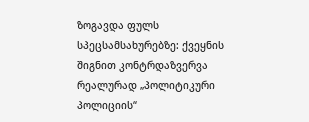ზოგავდა ფულს სპეცსამსახურებზე: ქვეყნის შიგნით კონტრდაზვერვა რეალურად „პოლიტიკური პოლიციის“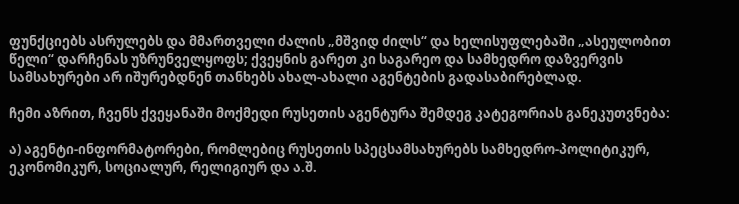ფუნქციებს ასრულებს და მმართველი ძალის „მშვიდ ძილს“ და ხელისუფლებაში „ასეულობით წელი“ დარჩენას უზრუნველყოფს; ქვეყნის გარეთ კი საგარეო და სამხედრო დაზვერვის სამსახურები არ იშურებდნენ თანხებს ახალ-ახალი აგენტების გადასაბირებლად.

ჩემი აზრით, ჩვენს ქვეყანაში მოქმედი რუსეთის აგენტურა შემდეგ კატეგორიას განეკუთვნება:

ა) აგენტი-ინფორმატორები, რომლებიც რუსეთის სპეცსამსახურებს სამხედრო-პოლიტიკურ, ეკონომიკურ, სოციალურ, რელიგიურ და ა.შ.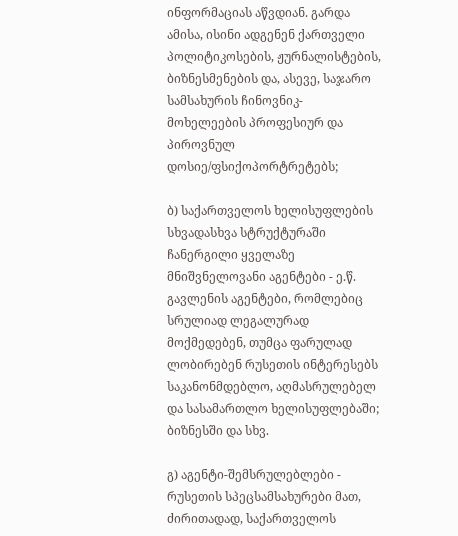ინფორმაციას აწვდიან. გარდა ამისა, ისინი ადგენენ ქართველი პოლიტიკოსების, ჟურნალისტების, ბიზნესმენების და, ასევე, საჯარო სამსახურის ჩინოვნიკ-მოხელეების პროფესიურ და პიროვნულ დოსიე/ფსიქოპორტრეტებს;

ბ) საქართველოს ხელისუფლების სხვადასხვა სტრუქტურაში ჩანერგილი ყველაზე მნიშვნელოვანი აგენტები - ე.წ. გავლენის აგენტები, რომლებიც სრულიად ლეგალურად მოქმედებენ, თუმცა ფარულად ლობირებენ რუსეთის ინტერესებს საკანონმდებლო, აღმასრულებელ და სასამართლო ხელისუფლებაში; ბიზნესში და სხვ.

გ) აგენტი-შემსრულებლები - რუსეთის სპეცსამსახურები მათ, ძირითადად, საქართველოს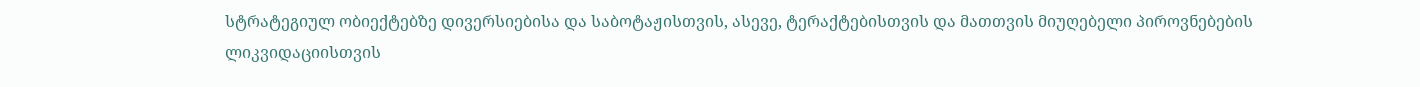სტრატეგიულ ობიექტებზე დივერსიებისა და საბოტაჟისთვის, ასევე, ტერაქტებისთვის და მათთვის მიუღებელი პიროვნებების ლიკვიდაციისთვის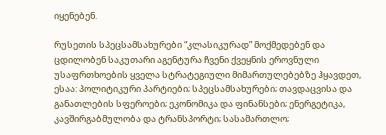იყენებენ.

რუსეთის სპეცსამსახურები “კლასიკურად” მოქმედებენ და ცდილობენ საკუთარი აგენტურა ჩვენი ქვეყნის ეროვნული უსაფრთხოების ყველა სტრატეგიული მიმართულებებზე ჰყავდეთ, ესაა: პოლიტიკური პარტიები; სპეცსამსახურები; თავდაცვისა და განათლების სფეროები; ეკონომიკა და ფინანსები; ენერგეტიკა, კავშირგაბმულობა და ტრანსპორტი; სასამართლო;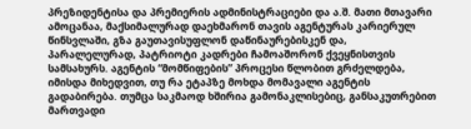პრეზიდენტისა და პრემიერის ადმინისტრაციები და ა.შ. მათი მთავარი ამოცანაა, მაქსიმალურად დაეხმარონ თავის აგენტურას კარიერულ წინსვლაში, გზა გაუთავისუფლონ დაწინაურებისკენ და, პარალელურად, პატრიოტი კადრები ჩამოაშორონ ქვეყნისთვის სამსახურს. აგენტის “მომწიფების” პროცესი წლობით გრძელდება, იმისდა მიხედვით, თუ რა ეტაპზე მოხდა მომავალი აგენტის გადაბირება. თუმცა საკმაოდ ხშირია გამონაკლისებიც, განსაკუთრებით მართვადი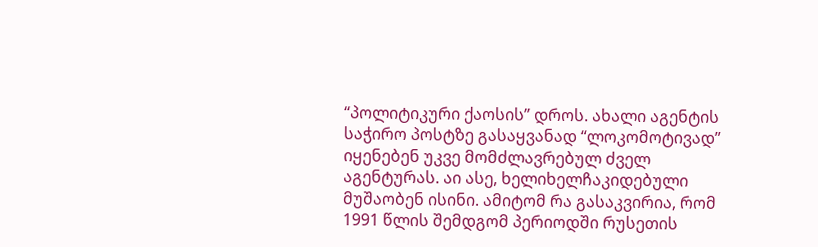“პოლიტიკური ქაოსის” დროს. ახალი აგენტის საჭირო პოსტზე გასაყვანად “ლოკომოტივად” იყენებენ უკვე მომძლავრებულ ძველ აგენტურას. აი ასე, ხელიხელჩაკიდებული მუშაობენ ისინი. ამიტომ რა გასაკვირია, რომ 1991 წლის შემდგომ პერიოდში რუსეთის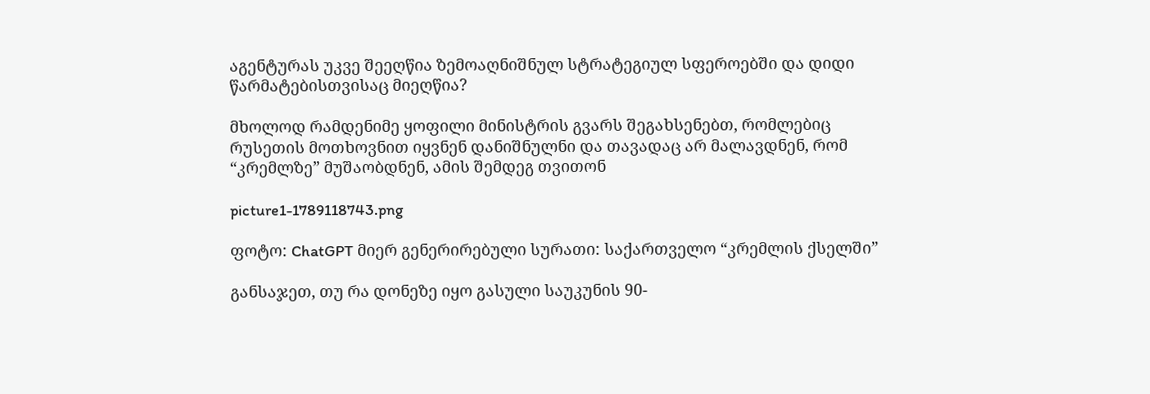აგენტურას უკვე შეეღწია ზემოაღნიშნულ სტრატეგიულ სფეროებში და დიდი წარმატებისთვისაც მიეღწია?

მხოლოდ რამდენიმე ყოფილი მინისტრის გვარს შეგახსენებთ, რომლებიც რუსეთის მოთხოვნით იყვნენ დანიშნულნი და თავადაც არ მალავდნენ, რომ “კრემლზე” მუშაობდნენ, ამის შემდეგ თვითონ

picture1-1789118743.png

ფოტო: ChatGPT მიერ გენერირებული სურათი: საქართველო “კრემლის ქსელში”

განსაჯეთ, თუ რა დონეზე იყო გასული საუკუნის 90-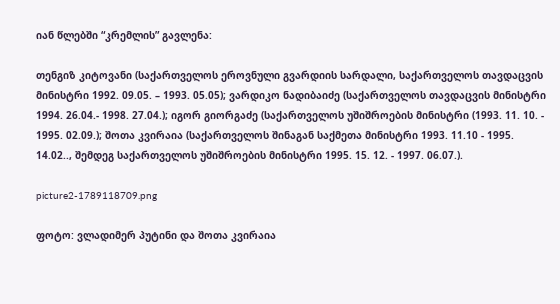იან წლებში “კრემლის” გავლენა:

თენგიზ კიტოვანი (საქართველოს ეროვნული გვარდიის სარდალი, საქართველოს თავდაცვის მინისტრი 1992. 09.05. – 1993. 05.05); ვარდიკო ნადიბაიძე (საქართველოს თავდაცვის მინისტრი 1994. 26.04.- 1998. 27.04.); იგორ გიორგაძე (საქართველოს უშიშროების მინისტრი (1993. 11. 10. - 1995. 02.09.); შოთა კვირაია (საქართველოს შინაგან საქმეთა მინისტრი 1993. 11.10 - 1995. 14.02.., შემდეგ საქართველოს უშიშროების მინისტრი 1995. 15. 12. - 1997. 06.07.).

picture2-1789118709.png

ფოტო: ვლადიმერ პუტინი და შოთა კვირაია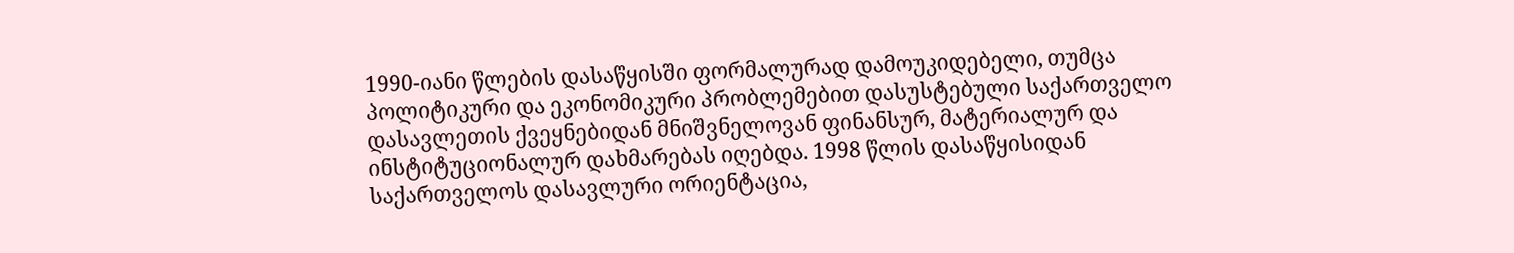1990-იანი წლების დასაწყისში ფორმალურად დამოუკიდებელი, თუმცა პოლიტიკური და ეკონომიკური პრობლემებით დასუსტებული საქართველო დასავლეთის ქვეყნებიდან მნიშვნელოვან ფინანსურ, მატერიალურ და ინსტიტუციონალურ დახმარებას იღებდა. 1998 წლის დასაწყისიდან საქართველოს დასავლური ორიენტაცია,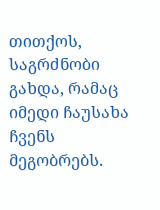თითქოს, საგრძნობი გახდა, რამაც იმედი ჩაუსახა ჩვენს მეგობრებს.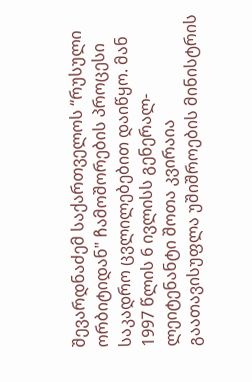შევარდნაძემ საქართველოს “რუსული ორბიტიდან" ჩამოშორების პროცესი საკადრო ცვლილებებით დაიწყო. მან 1997 წლის 6 ივლისს გენერალ-ლეიტენანტი შოთა კვირაია გაათავისუფლა უშიშროების მინისტრის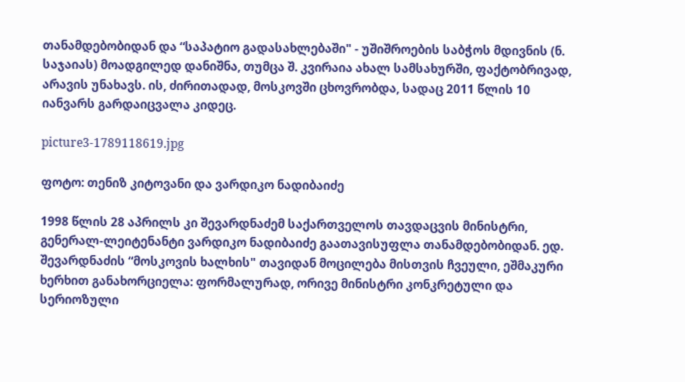თანამდებობიდან და “საპატიო გადასახლებაში" - უშიშროების საბჭოს მდივნის (ნ. საჯაიას) მოადგილედ დანიშნა, თუმცა შ. კვირაია ახალ სამსახურში, ფაქტობრივად, არავის უნახავს. ის, ძირითადად, მოსკოვში ცხოვრობდა, სადაც 2011 წლის 10 იანვარს გარდაიცვალა კიდეც.

picture3-1789118619.jpg

ფოტო: თენიზ კიტოვანი და ვარდიკო ნადიბაიძე

1998 წლის 28 აპრილს კი შევარდნაძემ საქართველოს თავდაცვის მინისტრი, გენერალ-ლეიტენანტი ვარდიკო ნადიბაიძე გაათავისუფლა თანამდებობიდან. ედ. შევარდნაძის “მოსკოვის ხალხის" თავიდან მოცილება მისთვის ჩვეული, ეშმაკური ხერხით განახორციელა: ფორმალურად, ორივე მინისტრი კონკრეტული და სერიოზული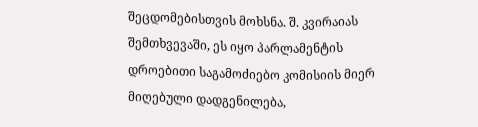შეცდომებისთვის მოხსნა. შ. კვირაიას შემთხვევაში, ეს იყო პარლამენტის დროებითი საგამოძიებო კომისიის მიერ მიღებული დადგენილება,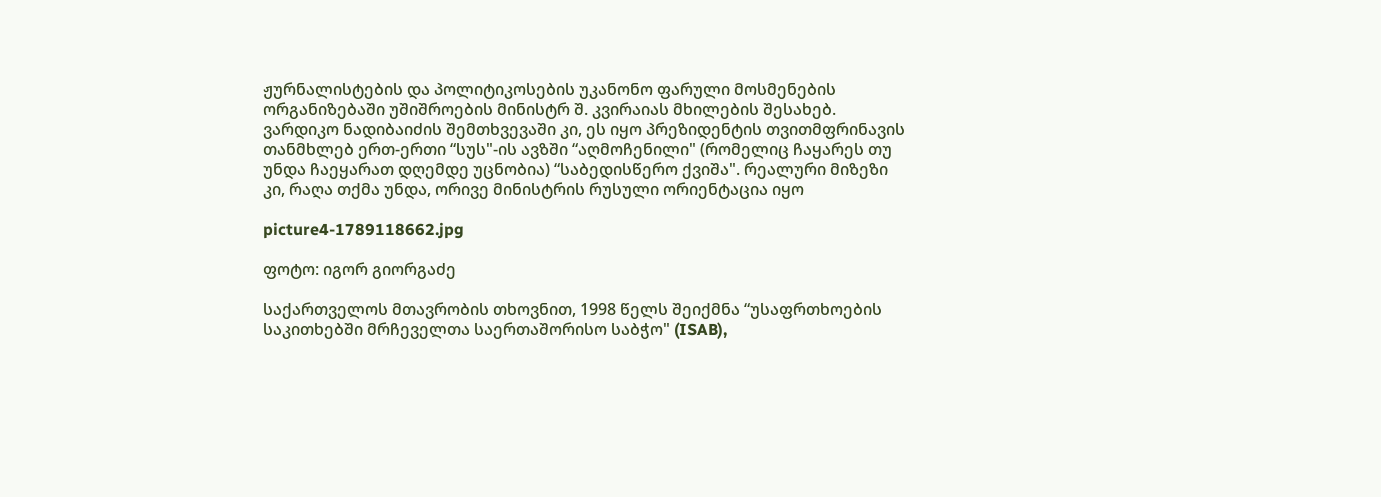ჟურნალისტების და პოლიტიკოსების უკანონო ფარული მოსმენების ორგანიზებაში უშიშროების მინისტრ შ. კვირაიას მხილების შესახებ. ვარდიკო ნადიბაიძის შემთხვევაში კი, ეს იყო პრეზიდენტის თვითმფრინავის თანმხლებ ერთ-ერთი “სუს"-ის ავზში “აღმოჩენილი" (რომელიც ჩაყარეს თუ უნდა ჩაეყარათ დღემდე უცნობია) “საბედისწერო ქვიშა". რეალური მიზეზი კი, რაღა თქმა უნდა, ორივე მინისტრის რუსული ორიენტაცია იყო

picture4-1789118662.jpg

ფოტო: იგორ გიორგაძე

საქართველოს მთავრობის თხოვნით, 1998 წელს შეიქმნა “უსაფრთხოების საკითხებში მრჩეველთა საერთაშორისო საბჭო" (ISAB),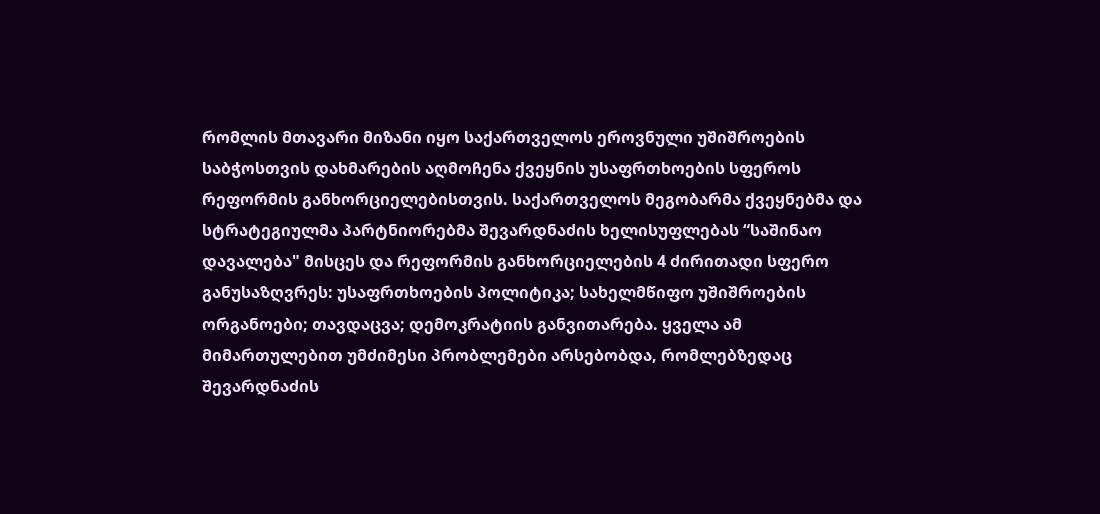რომლის მთავარი მიზანი იყო საქართველოს ეროვნული უშიშროების საბჭოსთვის დახმარების აღმოჩენა ქვეყნის უსაფრთხოების სფეროს რეფორმის განხორციელებისთვის. საქართველოს მეგობარმა ქვეყნებმა და სტრატეგიულმა პარტნიორებმა შევარდნაძის ხელისუფლებას “საშინაო დავალება" მისცეს და რეფორმის განხორციელების 4 ძირითადი სფერო განუსაზღვრეს: უსაფრთხოების პოლიტიკა; სახელმწიფო უშიშროების ორგანოები; თავდაცვა; დემოკრატიის განვითარება. ყველა ამ მიმართულებით უმძიმესი პრობლემები არსებობდა, რომლებზედაც შევარდნაძის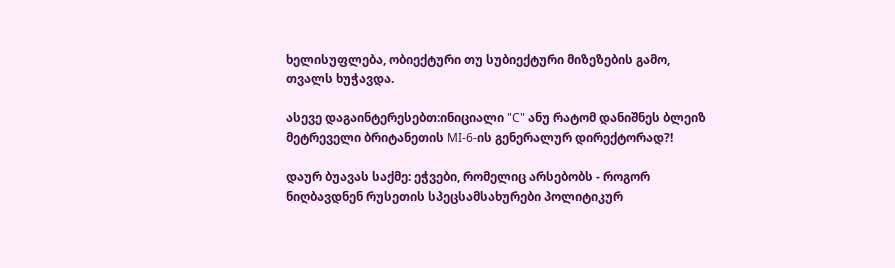ხელისუფლება, ობიექტური თუ სუბიექტური მიზეზების გამო, თვალს ხუჭავდა.

ასევე დაგაინტერესებთ:ინიციალი "C" ანუ რატომ დანიშნეს ბლეიზ მეტრეველი ბრიტანეთის MI-6-ის გენერალურ დირექტორად?!

დაურ ბუავას საქმე: ეჭვები, რომელიც არსებობს - როგორ ნიღბავდნენ რუსეთის სპეცსამსახურები პოლიტიკურ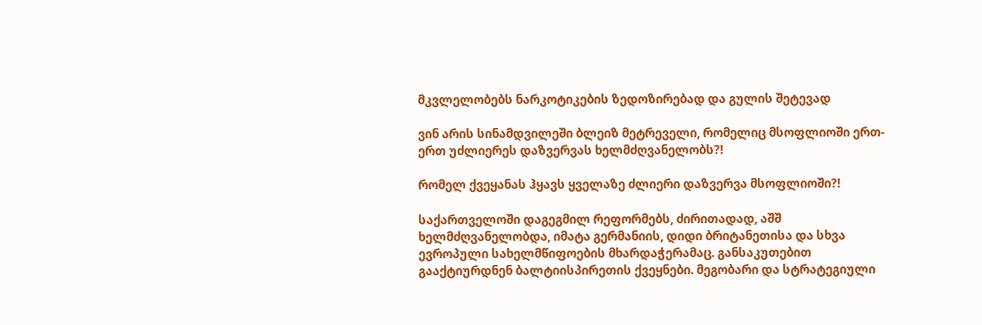მკვლელობებს ნარკოტიკების ზედოზირებად და გულის შეტევად

ვინ არის სინამდვილეში ბლეიზ მეტრეველი, რომელიც მსოფლიოში ერთ-ერთ უძლიერეს დაზვერვას ხელმძღვანელობს?!

რომელ ქვეყანას ჰყავს ყველაზე ძლიერი დაზვერვა მსოფლიოში?!

საქართველოში დაგეგმილ რეფორმებს, ძირითადად, აშშ ხელმძღვანელობდა, იმატა გერმანიის, დიდი ბრიტანეთისა და სხვა ევროპული სახელმწიფოების მხარდაჭერამაც. განსაკუთებით გააქტიურდნენ ბალტიისპირეთის ქვეყნები. მეგობარი და სტრატეგიული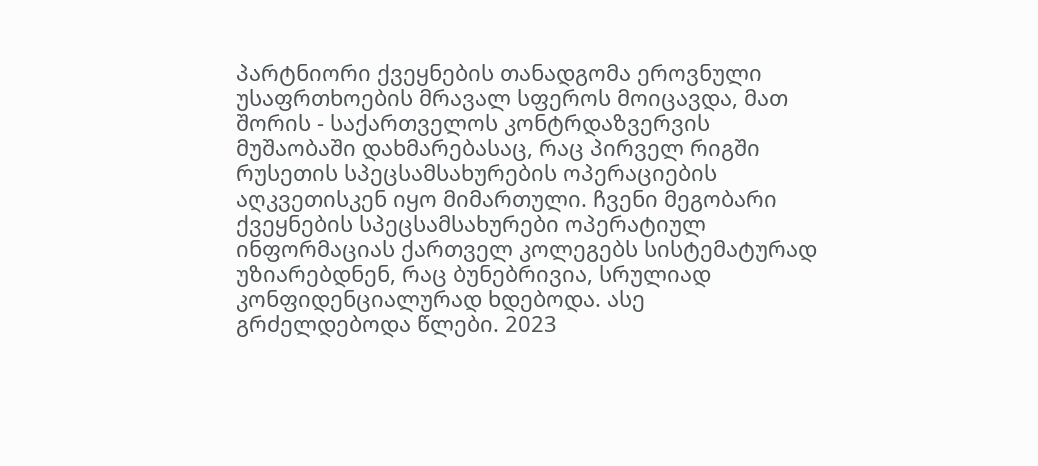პარტნიორი ქვეყნების თანადგომა ეროვნული უსაფრთხოების მრავალ სფეროს მოიცავდა, მათ შორის - საქართველოს კონტრდაზვერვის მუშაობაში დახმარებასაც, რაც პირველ რიგში რუსეთის სპეცსამსახურების ოპერაციების აღკვეთისკენ იყო მიმართული. ჩვენი მეგობარი ქვეყნების სპეცსამსახურები ოპერატიულ ინფორმაციას ქართველ კოლეგებს სისტემატურად უზიარებდნენ, რაც ბუნებრივია, სრულიად კონფიდენციალურად ხდებოდა. ასე გრძელდებოდა წლები. 2023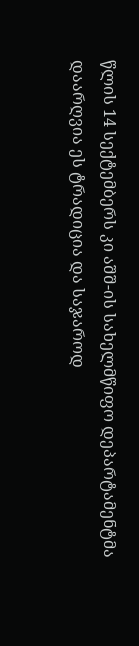წლის 14 სექტემბერს კი აშშ-ის სახელმწიფო დეპარტამენტმა დაარღვია ეს ტრადიცია და საჯაროდ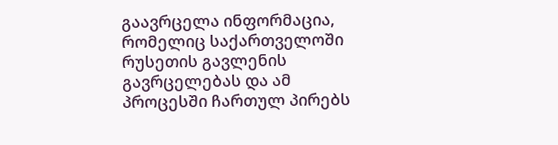გაავრცელა ინფორმაცია, რომელიც საქართველოში რუსეთის გავლენის გავრცელებას და ამ პროცესში ჩართულ პირებს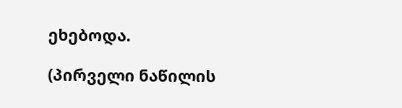ეხებოდა.

(პირველი ნაწილის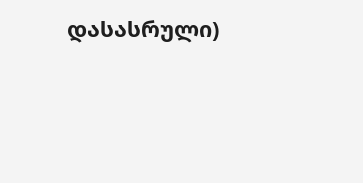დასასრული)